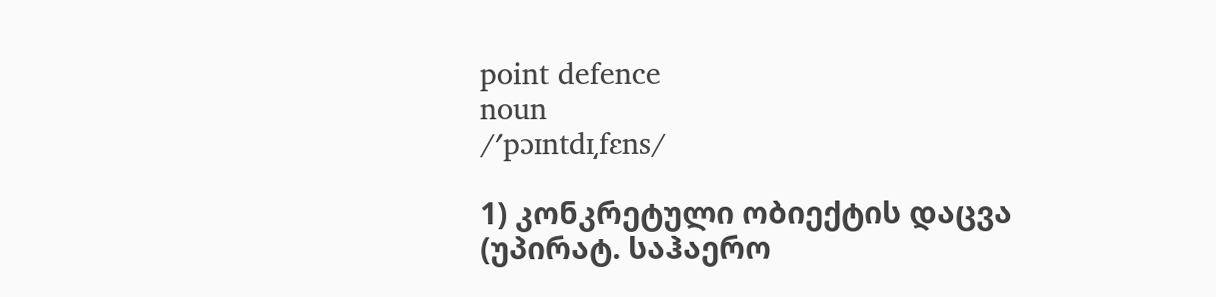point defence
noun
/ʹpɔɪntdɪ͵fɛns/

1) კონკრეტული ობიექტის დაცვა (უპირატ. საჰაერო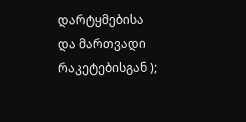დარტყმებისა და მართვადი რაკეტებისგან );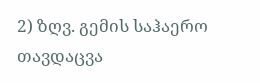2) ზღვ. გემის საჰაერო თავდაცვა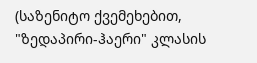(საზენიტო ქვემეხებით, "ზედაპირი-ჰაერი" კლასის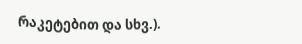რაკეტებით და სხვ.).